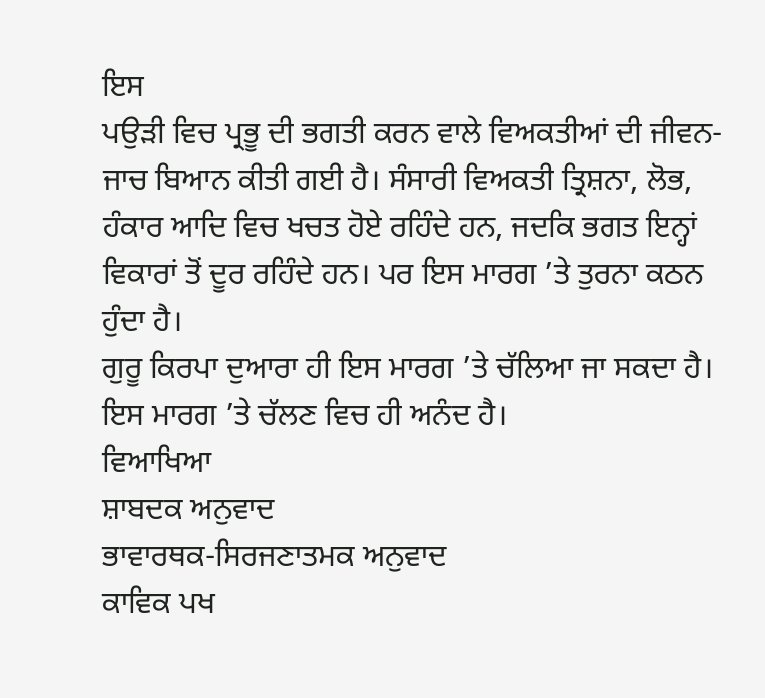ਇਸ
ਪਉੜੀ ਵਿਚ ਪ੍ਰਭੂ ਦੀ ਭਗਤੀ ਕਰਨ ਵਾਲੇ ਵਿਅਕਤੀਆਂ ਦੀ ਜੀਵਨ-ਜਾਚ ਬਿਆਨ ਕੀਤੀ ਗਈ ਹੈ। ਸੰਸਾਰੀ ਵਿਅਕਤੀ ਤ੍ਰਿਸ਼ਨਾ, ਲੋਭ, ਹੰਕਾਰ ਆਦਿ ਵਿਚ ਖਚਤ ਹੋਏ ਰਹਿੰਦੇ ਹਨ, ਜਦਕਿ ਭਗਤ ਇਨ੍ਹਾਂ ਵਿਕਾਰਾਂ ਤੋਂ ਦੂਰ ਰਹਿੰਦੇ ਹਨ। ਪਰ ਇਸ ਮਾਰਗ ’ਤੇ ਤੁਰਨਾ ਕਠਨ ਹੁੰਦਾ ਹੈ।
ਗੁਰੂ ਕਿਰਪਾ ਦੁਆਰਾ ਹੀ ਇਸ ਮਾਰਗ ’ਤੇ ਚੱਲਿਆ ਜਾ ਸਕਦਾ ਹੈ। ਇਸ ਮਾਰਗ ’ਤੇ ਚੱਲਣ ਵਿਚ ਹੀ ਅਨੰਦ ਹੈ।
ਵਿਆਖਿਆ
ਸ਼ਾਬਦਕ ਅਨੁਵਾਦ
ਭਾਵਾਰਥਕ-ਸਿਰਜਣਾਤਮਕ ਅਨੁਵਾਦ
ਕਾਵਿਕ ਪਖ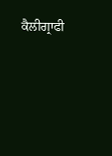ਕੈਲੀਗ੍ਰਾਫੀ